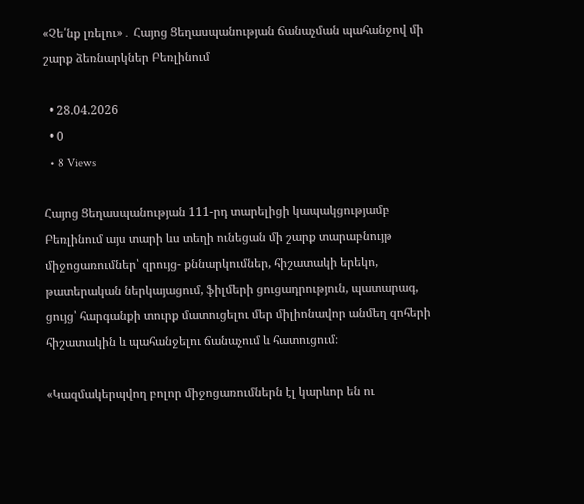«Չե՛նք լռելու»․ Հայոց Ցեղասպանության ճանաչման պահանջով մի շարք ձեռնարկներ Բեռլինում

  • 28.04.2026
  • 0
  • 8 Views

Հայոց Ցեղասպանության 111-րդ տարելիցի կապակցությամբ Բեռլինում այս տարի ևս տեղի ունեցան մի շարք տարաբնույթ միջոցառումներ՝ զրույց- քննարկումներ, հիշատակի երեկո, թատերական ներկայացում, ֆիլմերի ցուցադրություն, պատարագ, ցույց՝ հարգանքի տուրք մատուցելու մեր միլիոնավոր անմեղ զոհերի հիշատակին և պահանջելու ճանաչում և հատուցում։

«Կազմակերպվող բոլոր միջոցառումներն էլ կարևոր են ու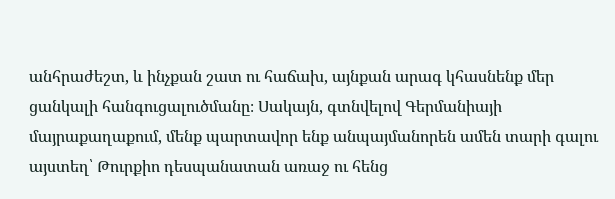անհրաժեշտ, և ինչքան շատ ու հաճախ, այնքան արագ կհասնենք մեր ցանկալի հանգուցալուծմանը։ Սակայն, գտնվելով Գերմանիայի մայրաքաղաքում, մենք պարտավոր ենք անպայմանորեն ամեն տարի գալու այստեղ՝ Թուրքիո դեսպանատան առաջ ու հենց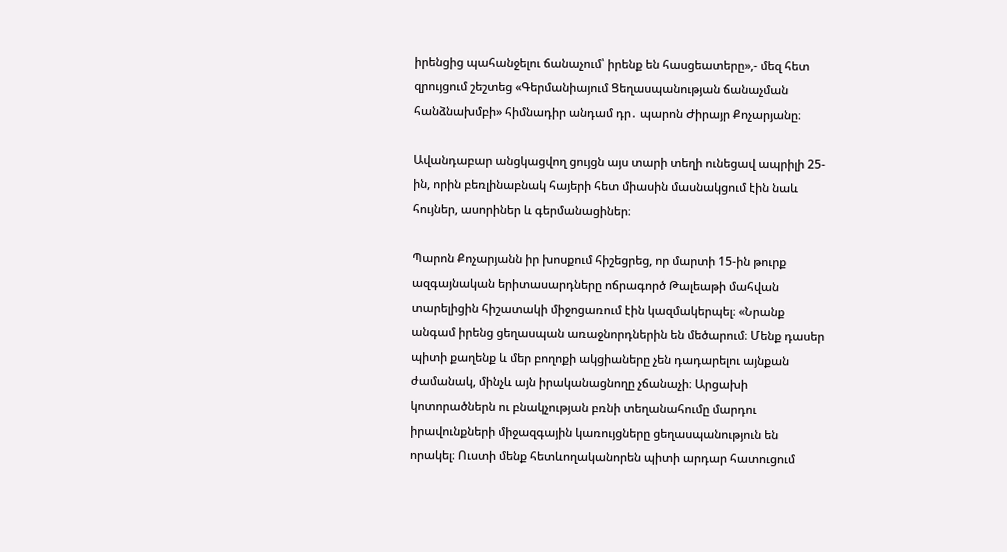իրենցից պահանջելու ճանաչում՝ իրենք են հասցեատերը»,- մեզ հետ զրույցում շեշտեց «Գերմանիայում Ցեղասպանության ճանաչման հանձնախմբի» հիմնադիր անդամ դր․ պարոն Ժիրայր Քոչարյանը։

Ավանդաբար անցկացվող ցույցն այս տարի տեղի ունեցավ ապրիլի 25-ին, որին բեռլինաբնակ հայերի հետ միասին մասնակցում էին նաև հույներ, ասորիներ և գերմանացիներ։

Պարոն Քոչարյանն իր խոսքում հիշեցրեց, որ մարտի 15-ին թուրք ազգայնական երիտասարդները ոճրագործ Թալեաթի մահվան տարելիցին հիշատակի միջոցառում էին կազմակերպել։ «Նրանք անգամ իրենց ցեղասպան առաջնորդներին են մեծարում։ Մենք դասեր պիտի քաղենք և մեր բողոքի ակցիաները չեն դադարելու այնքան ժամանակ, մինչև այն իրականացնողը չճանաչի։ Արցախի կոտորածներն ու բնակչության բռնի տեղանահումը մարդու իրավունքների միջազգային կառույցները ցեղասպանություն են որակել։ Ուստի մենք հետևողականորեն պիտի արդար հատուցում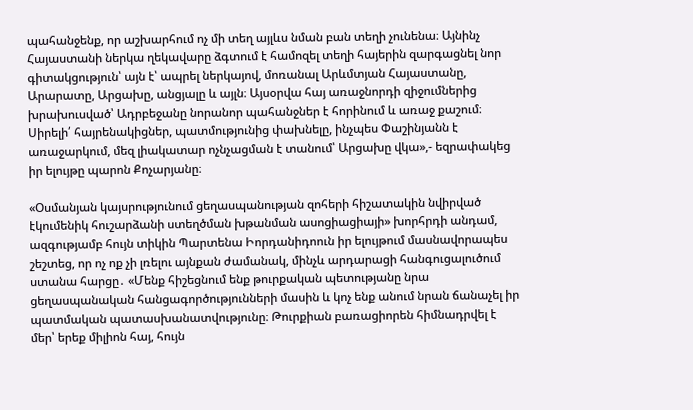պահանջենք, որ աշխարհում ոչ մի տեղ այլևս նման բան տեղի չունենա։ Այնինչ Հայաստանի ներկա ղեկավարը ձգտում է համոզել տեղի հայերին զարգացնել նոր գիտակցություն՝ այն է՝ ապրել ներկայով, մոռանալ Արևմտյան Հայաստանը, Արարատը, Արցախը, անցյալը և այլն։ Այսօրվա հայ առաջնորդի զիջումներից խրախուսված՝ Ադրբեջանը նորանոր պահանջներ է հորինում և առաջ քաշում։ Սիրելի՛ հայրենակիցներ, պատմությունից փախնելը, ինչպես Փաշինյանն է առաջարկում, մեզ լիակատար ոչնչացման է տանում՝ Արցախը վկա»,- եզրափակեց իր ելույթը պարոն Քոչարյանը։

«Օսմանյան կայսրությունում ցեղասպանության զոհերի հիշատակին նվիրված էկումենիկ հուշարձանի ստեղծման խթանման ասոցիացիայի» խորհրդի անդամ, ազգությամբ հույն տիկին Պարտենա Իորդանիդոուն իր ելույթում մասնավորապես շեշտեց, որ ոչ ոք չի լռելու այնքան ժամանակ, մինչև արդարացի հանգուցալուծում ստանա հարցը․ «Մենք հիշեցնում ենք թուրքական պետությանը նրա ցեղասպանական հանցագործությունների մասին և կոչ ենք անում նրան ճանաչել իր պատմական պատասխանատվությունը։ Թուրքիան բառացիորեն հիմնադրվել է մեր՝ երեք միլիոն հայ, հույն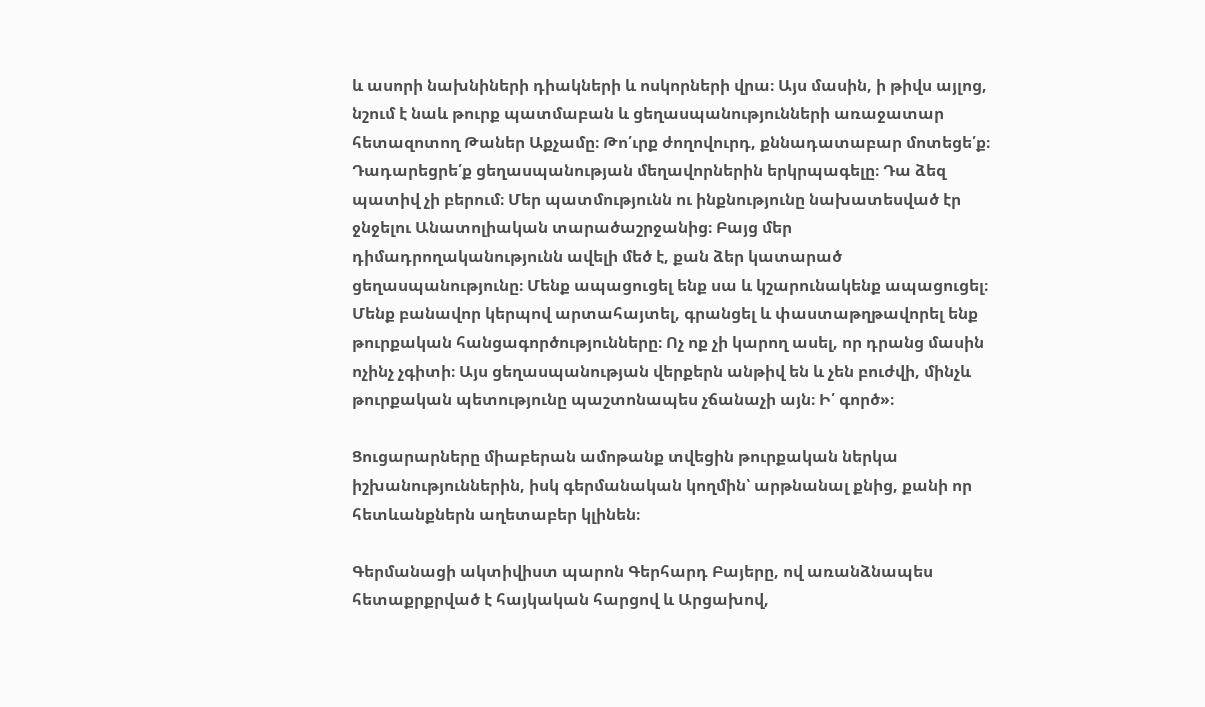և ասորի նախնիների դիակների և ոսկորների վրա։ Այս մասին, ի թիվս այլոց, նշում է նաև թուրք պատմաբան և ցեղասպանությունների առաջատար հետազոտող Թաներ Աքչամը։ Թո՛ւրք ժողովուրդ, քննադատաբար մոտեցե՛ք։ Դադարեցրե՛ք ցեղասպանության մեղավորներին երկրպագելը։ Դա ձեզ պատիվ չի բերում։ Մեր պատմությունն ու ինքնությունը նախատեսված էր ջնջելու Անատոլիական տարածաշրջանից։ Բայց մեր դիմադրողականությունն ավելի մեծ է, քան ձեր կատարած ցեղասպանությունը։ Մենք ապացուցել ենք սա և կշարունակենք ապացուցել։ Մենք բանավոր կերպով արտահայտել, գրանցել և փաստաթղթավորել ենք թուրքական հանցագործությունները։ Ոչ ոք չի կարող ասել, որ դրանց մասին ոչինչ չգիտի։ Այս ցեղասպանության վերքերն անթիվ են և չեն բուժվի, մինչև թուրքական պետությունը պաշտոնապես չճանաչի այն։ Ի՛ գործ»։

Ցուցարարները միաբերան ամոթանք տվեցին թուրքական ներկա իշխանություններին, իսկ գերմանական կողմին՝ արթնանալ քնից, քանի որ հետևանքներն աղետաբեր կլինեն։

Գերմանացի ակտիվիստ պարոն Գերհարդ Բայերը, ով առանձնապես հետաքրքրված է հայկական հարցով և Արցախով,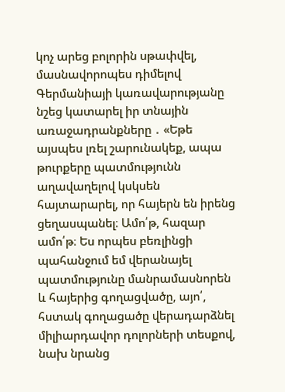կոչ արեց բոլորին սթափվել, մասնավորոպես դիմելով Գերմանիայի կառավարությանը նշեց կատարել իր տնային առաջադրանքները ․ «Եթե այսպես լռել շարունակեք, ապա թուրքերը պատմությունն աղավաղելով կսկսեն հայտարարել, որ հայերն են իրենց ցեղասպանել։ Ամո՛թ, հազար ամո՛թ։ Ես որպես բեռլինցի պահանջում եմ վերանայել պատմությունը մանրամասնորեն և հայերից գողացվածը, այո՛, հստակ գողացածը վերադարձնել միլիարդավոր դոլորների տեսքով, նախ նրանց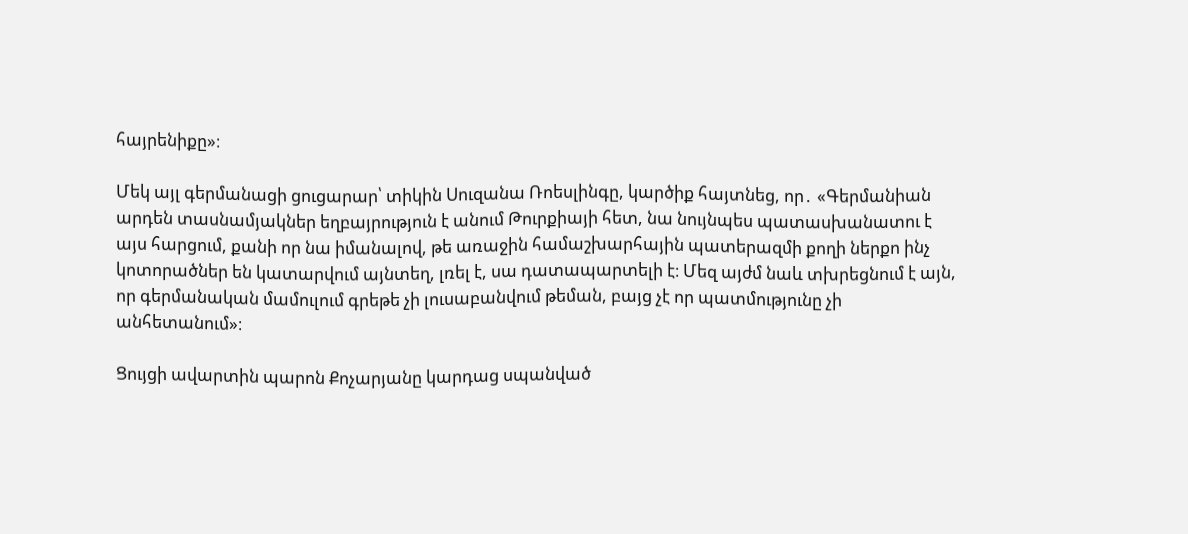հայրենիքը»։

Մեկ այլ գերմանացի ցուցարար՝ տիկին Սուզանա Ռոեսլինգը, կարծիք հայտնեց, որ․ «Գերմանիան արդեն տասնամյակներ եղբայրություն է անում Թուրքիայի հետ, նա նույնպես պատասխանատու է այս հարցում, քանի որ նա իմանալով, թե առաջին համաշխարհային պատերազմի քողի ներքո ինչ կոտորածներ են կատարվում այնտեղ, լռել է, սա դատապարտելի է։ Մեզ այժմ նաև տխրեցնում է այն, որ գերմանական մամուլում գրեթե չի լուսաբանվում թեման, բայց չէ որ պատմությունը չի անհետանում»։

Ցույցի ավարտին պարոն Քոչարյանը կարդաց սպանված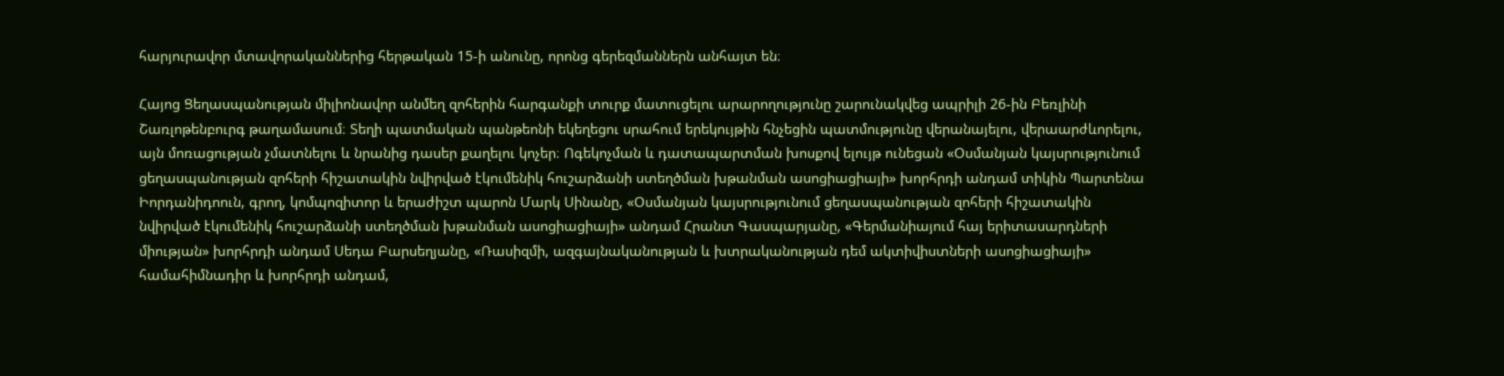հարյուրավոր մտավորականներից հերթական 15-ի անունը, որոնց գերեզմաններն անհայտ են։

Հայոց Ցեղասպանության միլիոնավոր անմեղ զոհերին հարգանքի տուրք մատուցելու արարողությունը շարունակվեց ապրիլի 26-ին Բեռլինի Շառլոթենբուրգ թաղամասում։ Տեղի պատմական պանթեոնի եկեղեցու սրահում երեկույթին հնչեցին պատմությունը վերանայելու, վերաարժևորելու, այն մոռացության չմատնելու և նրանից դասեր քաղելու կոչեր։ Ոգեկոչման և դատապարտման խոսքով ելույթ ունեցան «Օսմանյան կայսրությունում ցեղասպանության զոհերի հիշատակին նվիրված էկումենիկ հուշարձանի ստեղծման խթանման ասոցիացիայի» խորհրդի անդամ տիկին Պարտենա Իորդանիդոուն, գրող, կոմպոզիտոր և երաժիշտ պարոն Մարկ Սինանը, «Օսմանյան կայսրությունում ցեղասպանության զոհերի հիշատակին նվիրված էկումենիկ հուշարձանի ստեղծման խթանման ասոցիացիայի» անդամ Հրանտ Գասպարյանը, «Գերմանիայում հայ երիտասարդների միության» խորհրդի անդամ Սեդա Բարսեղյանը, «Ռասիզմի, ազգայնականության և խտրականության դեմ ակտիվիստների ասոցիացիայի» համահիմնադիր և խորհրդի անդամ,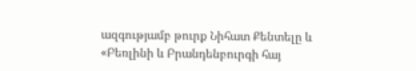ազգությամբ թուրք Նիհատ Քենտելը և «Բեռլինի և Բրանդենբուրգի հայ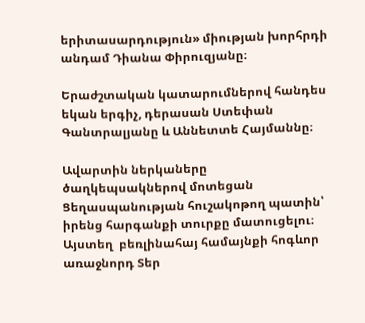երիտասարդություն» միության խորհրդի անդամ Դիանա Փիրուզյանը։

Երաժշտական կատարումներով հանդես եկան երգիչ, դերասան Ստեփան Գանտրալյանը և Աննետտե Հայմաննը։

Ավարտին ներկաները ծաղկեպսակներով մոտեցան Ցեղասպանության հուշակոթող պատին՝ իրենց հարգանքի տուրքը մատուցելու։ Այստեղ  բեռլինահայ համայնքի հոգևոր առաջնորդ Տեր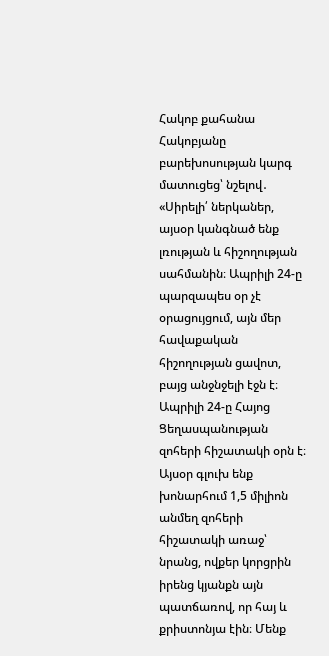Հակոբ քահանա Հակոբյանը բարեխոսության կարգ մատուցեց՝ նշելով․ «Սիրելի՛ ներկաներ, այսօր կանգնած ենք լռության և հիշողության սահմանին։ Ապրիլի 24-ը պարզապես օր չէ օրացույցում, այն մեր հավաքական հիշողության ցավոտ, բայց անջնջելի էջն է։ Ապրիլի 24-ը Հայոց Ցեղասպանության զոհերի հիշատակի օրն է։ Այսօր գլուխ ենք խոնարհում 1,5 միլիոն անմեղ զոհերի հիշատակի առաջ՝ նրանց, ովքեր կորցրին իրենց կյանքն այն պատճառով, որ հայ և քրիստոնյա էին։ Մենք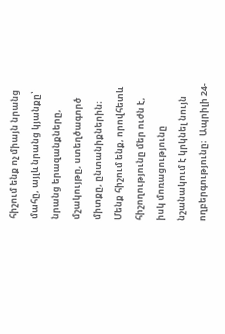հիշում ենք ոչ միայն նրանց մահը, այլև նրանց կյանքը՝ նրանց երազանքները, մշակույթը, ստեղծագործ միտքը, ընտանիքներին։ Մենք հիշում ենք, որովհետև հիշողությունը մեր ուժն է, իսկ մոռացությունը նշանակում է կրկնել նույն ողբերգությունը։  Ապրիլի 24-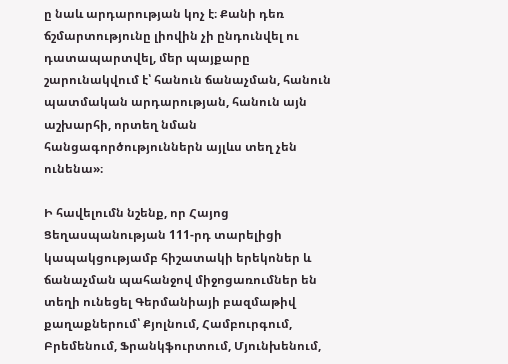ը նաև արդարության կոչ է։ Քանի դեռ ճշմարտությունը լիովին չի ընդունվել ու դատապարտվել, մեր պայքարը շարունակվում է՝ հանուն ճանաչման, հանուն պատմական արդարության, հանուն այն աշխարհի, որտեղ նման հանցագործություններն այլևս տեղ չեն ունենա»։

Ի հավելումն նշենք, որ Հայոց Ցեղասպանության 111-րդ տարելիցի կապակցությամբ հիշատակի երեկոներ և ճանաչման պահանջով միջոցառումներ են տեղի ունեցել Գերմանիայի բազմաթիվ քաղաքներում՝ Քյոլնում, Համբուրգում, Բրեմենում, Ֆրանկֆուրտում, Մյունխենում,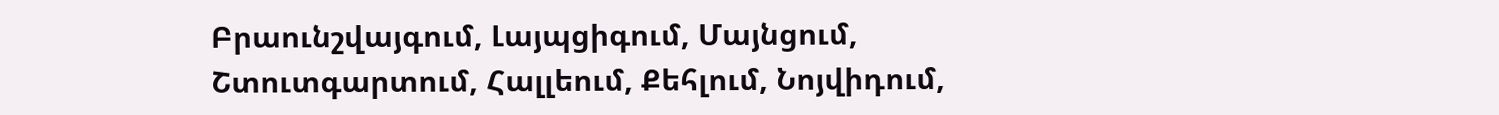Բրաունշվայգում, Լայպցիգում, Մայնցում, Շտուտգարտում, Հալլեում, Քեհլում, Նոյվիդում,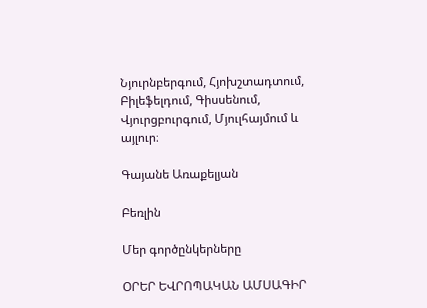Նյուրնբերգում, Հյոխշտադտում, Բիլեֆելդում, Գիսսենում, Վյուրցբուրգում, Մյուլհայմում և այլուր։

Գայանե Առաքելյան

Բեռլին

Մեր գործընկերները

ՕՐԵՐ ԵՎՐՈՊԱԿԱՆ ԱՄՍԱԳԻՐ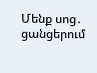Մենք սոց․ ցանցերում